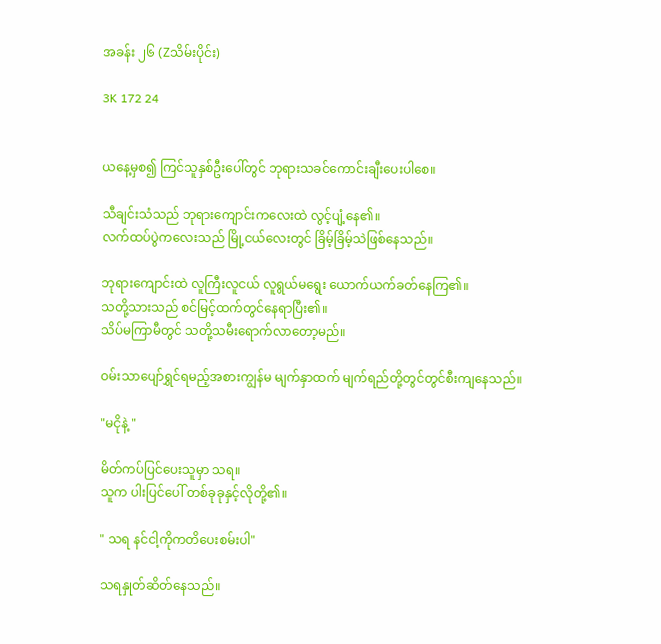အခန်း ၂၆ (Zသိမ်းပိုင်း)

3K 172 24


ယနေ့မှစ၍ ကြင်သူနှစ်ဦးပေါ်တွင် ဘုရားသခင်ကောင်းချီးပေးပါစေ။

သီချင်းသံသည် ဘုရားကျောင်းကလေးထဲ လွင့်ပျံ့နေ၏။
လက်ထပ်ပွဲကလေးသည် မြို့ငယ်လေးတွင် ခြိမ့်ခြိမ့်သဲဖြစ်နေသည်။

ဘုရားကျောင်းထဲ လူကြီးလူငယ် လူရွယ်မရွေး ယောက်ယက်ခတ်နေကြ၏။
သတို့သားသည် စင်မြင့်ထက်တွင်နေရာပြီး၏။
သိပ်မကြာမီတွင် သတို့သမီးရောက်လာတော့မည်။

ဝမ်းသာပျော်ရွှင်ရမည့်အစားကျွန်မ မျက်နှာထက် မျက်ရည်တို့တွင်တွင်စီးကျနေသည်။

"မငိုနဲ့ "

မိတ်ကပ်ပြင်ပေးသူမှာ သရ။
သူက ပါးပြင်ပေါ် တစ်ခုခုနှင့်လိုတို့၏။

" သရ နင်ငါ့ကိုကတိပေးစမ်းပါ"

သရနှုတ်ဆိတ်နေသည်။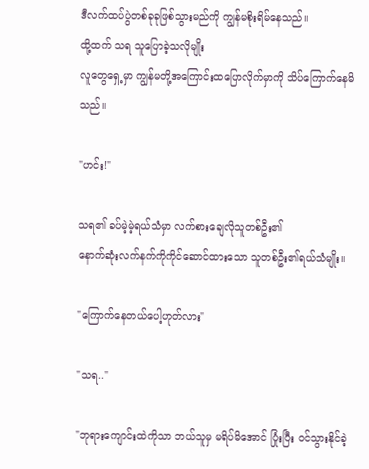ဒီလက်ထပ်ပွဲတစ်ခုခုဖြစ်သွားမည်ကို ကျွန်မစိုးရိမ်နေသည်။
ထို့ထက် သရ သူပြောခဲ့သလိုမျိုး
လူတွေရှေ့မှာ ကျွန်မတို့အကြောင်းထပြောလိုက်မှာကို သိပ်ကြောက်နေမိသည်။

"ဟင်း!"

သရ၏ ခပ်မဲ့မဲ့ရယ်သံမှာ လက်စားချေလိုသူတစ်ဦး၏
နောက်ဆုံးလက်နက်ကိုကိုင်ဆောင်ထားသော သူတစ်ဦး၏ရယ်သံမျိုး။

"ကြောက်နေတယ်ပေါ့ဟုတ်လား"

"သရ.."

"ဘုရားကျောင်းထဲကိုသာ ဘယ်သူမှ မရိပ်မိအောင် ပြုံးပြီး ဝင်သွားနိုင်ခဲ့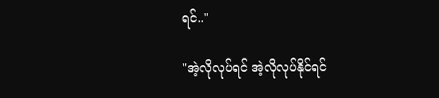ရင်.."

"အဲ့လိုလုပ်ရင် အဲ့လိုလုပ်နိုင်ရင်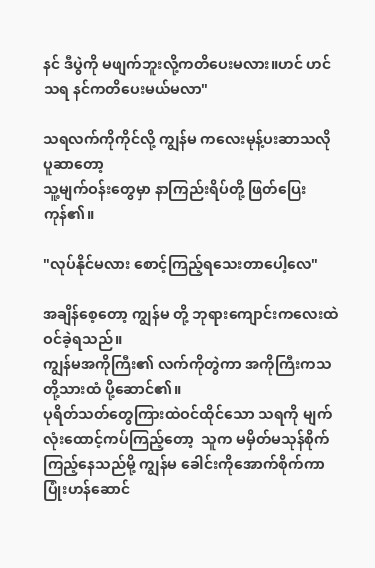နင် ဒီပွဲကို မဖျက်ဘူးလို့ကတိပေးမလား။ဟင် ဟင်သရ နင်ကတိပေးမယ်မလာ"

သရလက်ကိုကိုင်လို့ ကျွန်မ ကလေးမုန့်ပးဆာသလိုပူဆာတော့
သူ့မျက်ဝန်းတွေမှာ နာကြည်းရိပ်တို့ ဖြတ်ပြေးကုန်၏။

"လုပ်နိုင်မလား စောင့်ကြည့်ရသေးတာပေါ့လေ"

အချိန်စေ့တော့ ကျွန်မ တို့ ဘုရားကျောင်းကလေးထဲ ဝင်ခဲ့ရသည်။
ကျွန်မအကိုကြီး၏ လက်ကိုတွဲကာ အကိုကြီးကသတို့သားထံ ပို့ဆောင်၏။
ပုရိတ်သတ်တွေကြားထဲဝင်ထိုင်သော သရကို မျက်လုံးထောင့်ကပ်ကြည့်တော့  သူက မမှိတ်မသုန်စိုက်ကြည့်နေသည်မို့ ကျွန်မ ခေါင်းကိုအောက်စိုက်ကာ ပြုံးဟန်ဆောင်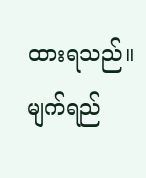ထားရသည်။
မျက်ရည်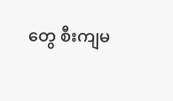တွေ စီးကျမ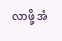လာဖို့ အံ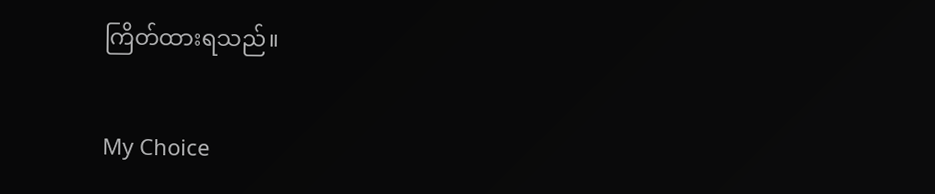ကြိတ်ထားရသည်။

My Choice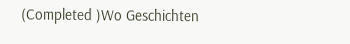(Completed )Wo Geschichten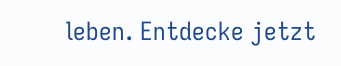leben. Entdecke jetzt